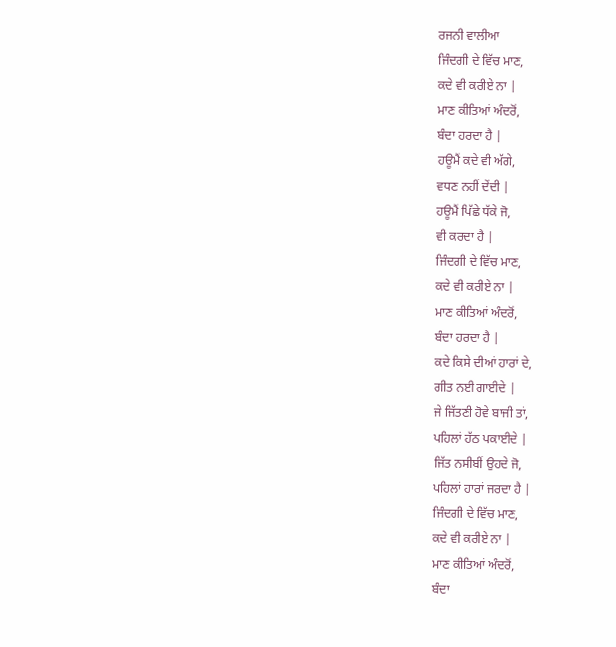ਰਜਨੀ ਵਾਲੀਆ
ਜਿੰਦਗੀ ਦੇ ਵਿੱਚ ਮਾਣ,
ਕਦੇ ਵੀ ਕਰੀਏ ਨਾ |
ਮਾਣ ਕੀਤਿਆਂ ਅੰਦਰੋਂ,
ਬੰਦਾ ਹਰਦਾ ਹੈ |
ਹਊਮੈਂ ਕਦੇ ਵੀ ਅੱਗੇ,
ਵਧਣ ਨਹੀਂ ਦੇਂਦੀ |
ਹਊਮੈਂ ਪਿੱਛੇ ਧੱਕੇ ਜੋ,
ਵੀ ਕਰਦਾ ਹੈ |
ਜਿੰਦਗੀ ਦੇ ਵਿੱਚ ਮਾਣ,
ਕਦੇ ਵੀ ਕਰੀਏ ਨਾ |
ਮਾਣ ਕੀਤਿਆਂ ਅੰਦਰੋਂ,
ਬੰਦਾ ਹਰਦਾ ਹੈ |
ਕਦੇ ਕਿਸੇ ਦੀਆਂ ਹਾਰਾਂ ਦੇ,
ਗੀਤ ਨਈ ਗਾਈਦੇ |
ਜੇ ਜਿੱਤਣੀ ਹੋਵੇ ਬਾਜੀ ਤਾਂ,
ਪਹਿਲਾਂ ਹੱਠ ਪਕਾਈਦੇ |
ਜਿੱਤ ਨਸੀਬੀਂ ਉਹਦੇ ਜੋ,
ਪਹਿਲਾਂ ਹਾਰਾਂ ਜਰਦਾ ਹੈ |
ਜਿੰਦਗੀ ਦੇ ਵਿੱਚ ਮਾਣ,
ਕਦੇ ਵੀ ਕਰੀਏ ਨਾ |
ਮਾਣ ਕੀਤਿਆਂ ਅੰਦਰੋਂ,
ਬੰਦਾ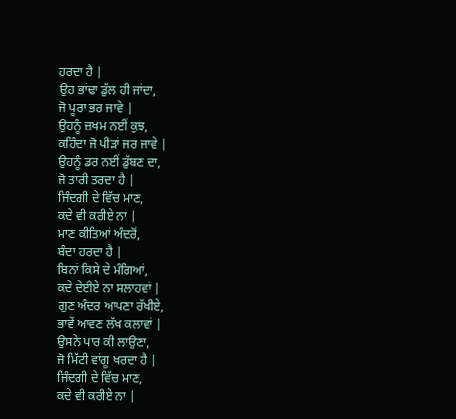ਹਰਦਾ ਹੈ |
ਉਹ ਭਾਂਢਾ ਡੁੱਲ ਹੀ ਜਾਂਦਾ,
ਜੋ ਪੂਰਾ ਭਰ ਜਾਵੇ |
ਉਹਨੂੰ ਜ਼ਖਮ ਨਈਂ ਕੁਝ,
ਕਹਿੰਦਾ ਜੋ ਪੀੜਾਂ ਜਰ ਜਾਵੇ |
ਉਹਨੂੰ ਡਰ ਨਈਂ ਡੁੱਬਣ ਦਾ,
ਜੋ ਤਾਰੀ ਤਰਦਾ ਹੈ |
ਜਿੰਦਗੀ ਦੇ ਵਿੱਚ ਮਾਣ,
ਕਦੇ ਵੀ ਕਰੀਏ ਨਾ |
ਮਾਣ ਕੀਤਿਆਂ ਅੰਦਰੋਂ,
ਬੰਦਾ ਹਰਦਾ ਹੈ |
ਬਿਨਾਂ ਕਿਸੇ ਦੇ ਮੰਗਿਆਂ,
ਕਦੇ ਦੇਈਏ ਨਾ ਸਲਾਹਵਾਂ |
ਗੁਣ ਅੰਦਰ ਆਪਣਾ ਰੱਖੀਏ,
ਭਾਵੇਂ ਆਵਣ ਲੱਖ ਕਲਾਵਾਂ |
ਉਸਨੇ ਪਾਰ ਕੀ ਲਾਉਣਾ,
ਜੋ ਮਿੱਟੀ ਵਾਂਗੂ ਖਰਦਾ ਹੈ |
ਜਿੰਦਗੀ ਦੇ ਵਿੱਚ ਮਾਣ,
ਕਦੇ ਵੀ ਕਰੀਏ ਨਾ |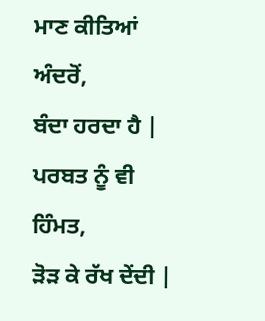ਮਾਣ ਕੀਤਿਆਂ ਅੰਦਰੋਂ,
ਬੰਦਾ ਹਰਦਾ ਹੈ |
ਪਰਬਤ ਨੂੰ ਵੀ ਹਿੰਮਤ,
ੜੋੜ ਕੇ ਰੱਖ ਦੇਂਦੀ |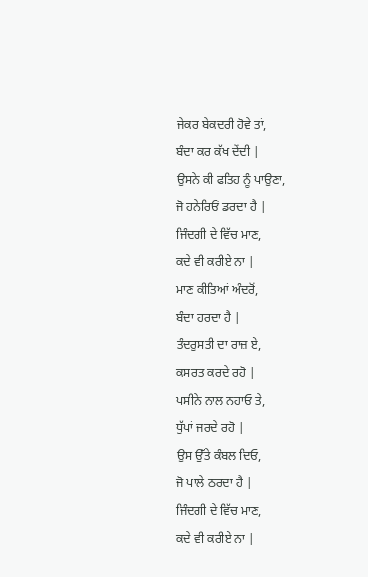ਜੇਕਰ ਬੇਕਦਰੀ ਹੋਵੇ ਤਾਂ,
ਬੰਦਾ ਕਰ ਕੱਖ ਦੇਂਦੀ |
ਉਸਨੇ ਕੀ ਫਤਿਹ ਨੂੰ ਪਾਉਣਾ,
ਜੋ ਹਨੇਰਿਓਂ ਡਰਦਾ ਹੈ |
ਜਿੰਦਗੀ ਦੇ ਵਿੱਚ ਮਾਣ,
ਕਦੇ ਵੀ ਕਰੀਏ ਨਾ |
ਮਾਣ ਕੀਤਿਆਂ ਅੰਦਰੋਂ,
ਬੰਦਾ ਹਰਦਾ ਹੈ |
ਤੰਦਰੁਸਤੀ ਦਾ ਰਾਜ਼ ਏ,
ਕਸਰਤ ਕਰਦੇ ਰਹੋ |
ਪਸੀਨੇ ਨਾਲ ਨਹਾਓ ਤੇ,
ਧੁੱਪਾਂ ਜਰਦੇ ਰਹੋ |
ਉਸ ਉੱਤੇ ਕੰਬਲ ਦਿਓ,
ਜੋ ਪਾਲੇ ਠਰਦਾ ਹੈ |
ਜਿੰਦਗੀ ਦੇ ਵਿੱਚ ਮਾਣ,
ਕਦੇ ਵੀ ਕਰੀਏ ਨਾ |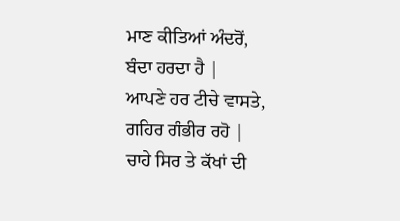ਮਾਣ ਕੀਤਿਆਂ ਅੰਦਰੋਂ,
ਬੰਦਾ ਹਰਦਾ ਹੈ |
ਆਪਣੇ ਹਰ ਟੀਚੇ ਵਾਸਤੇ,
ਗਹਿਰ ਗੰਭੀਰ ਰਹੋ |
ਚਾਹੇ ਸਿਰ ਤੇ ਕੱਖਾਂ ਦੀ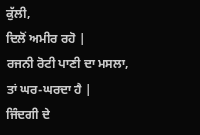ਕੁੱਲੀ,
ਦਿਲੋਂ ਅਮੀਰ ਰਹੋ |
ਰਜਨੀ ਰੋਟੀ ਪਾਣੀ ਦਾ ਮਸਲਾ,
ਤਾਂ ਘਰ-ਘਰਦਾ ਹੈ |
ਜਿੰਦਗੀ ਦੇ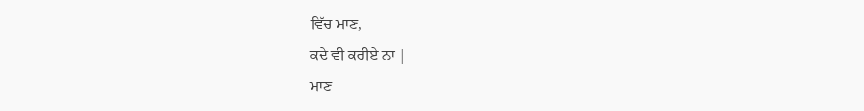ਵਿੱਚ ਮਾਣ,
ਕਦੇ ਵੀ ਕਰੀਏ ਨਾ |
ਮਾਣ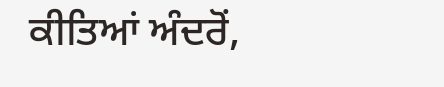ਕੀਤਿਆਂ ਅੰਦਰੋਂ,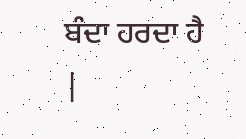ਬੰਦਾ ਹਰਦਾ ਹੈ |